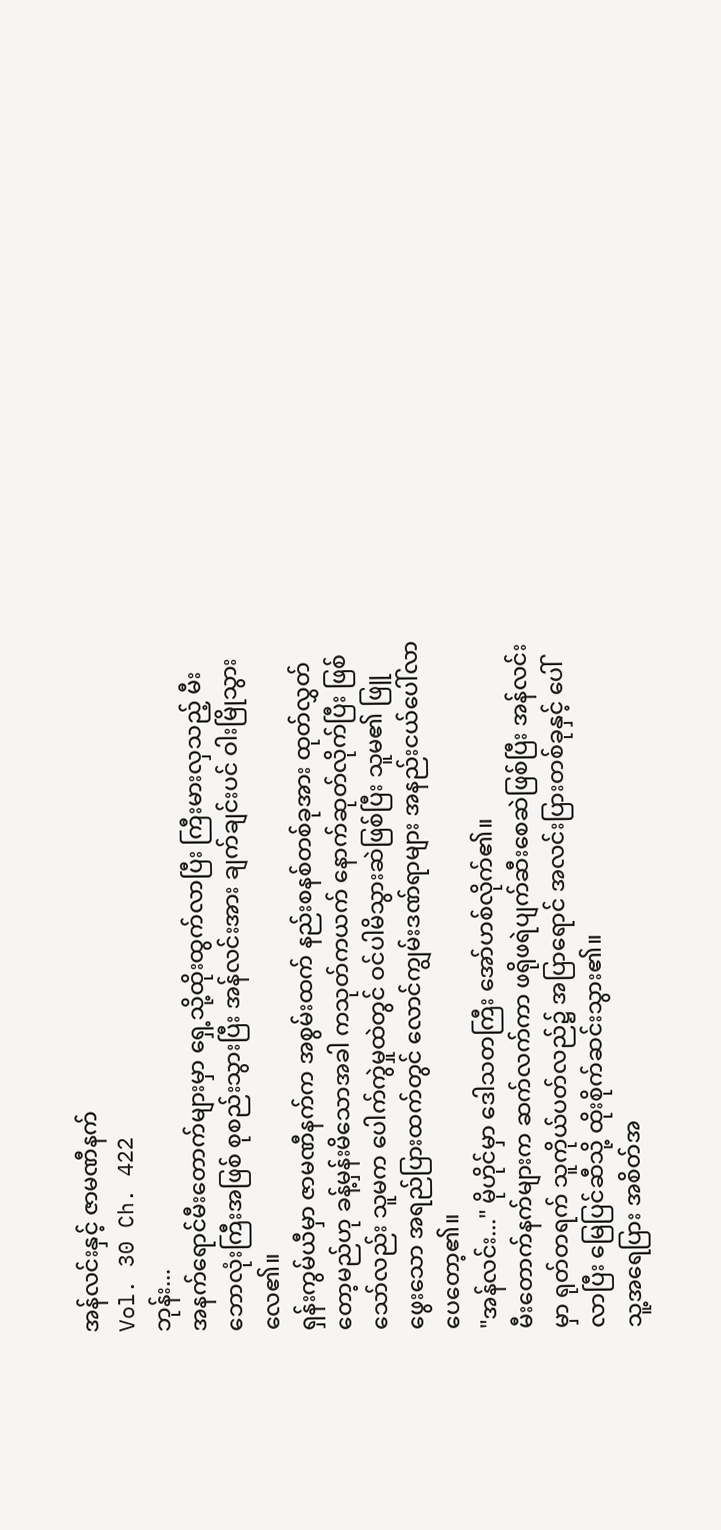အန်လင်းနှင့် ဇာမဏီနက်
Vol. 30 Ch. 422
ဘုန်း...
အနက်ရောင်မီးတောက်များမှာ ရှေ့သို့ထိုးထွက်လာပြီး ကြီးမားလှသည့် မီးဘောလုံးကြီးအဖြစ် စုစည်းသွားပြီး အန်လင်းအား ချက်ချင်းပင် ဝါးမြိုသွားလေ၏။
ရှန်းကွမ်ယီမှာ ဇာမဏီနက်က အစွမ်းထက် နည်းစနစ်တစ်ခုအား ထုတ်လွှတ်တော့မည်ဟု ခန့်မှန်းမိသောအခါ ကသုတ်ကယက် နောက်ဆုတ်လိုက်ပြီး ဖြစ်သော်လည်း သူမက ပေါက်ကွဲမှုထဲတွင် ဝင်ပါမိသွားဆဲဖြစ်ပြီး သူမ၏ ဖြူဖွေးသော အရည်ပြားထက်တွင် လောင်ကျွမ်းဒဏ်ရာများ အနည်းငယ်ပေါ်လာပေတော့၏။
"အန်လင်း..." မိုဟိုင်မှာ ဒေါသတကြီး အော်ဟစ်လိုက်၏။
မီးတောက်နက်များက ဆက်လက်ကာ ဖရိုဖရဲပျက်ဆီးစေဆဲဖြစ်ပြီး အန်လင်းမှာ ရုတ်တရက် သူကိုယ်ပတ်လည်၌ အပြာရောင် အလင်းပြားတစ်ခုနှင့် ပေါ်လာပြီး မြေပြင်ဆီသို့ ထိုးစိုက်ဆင်းသွား၏။
သူ့အရေပြား အစိတ်အ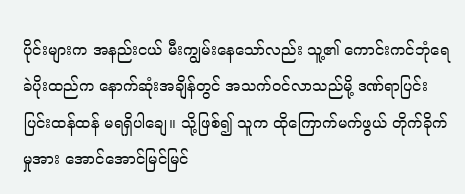ပိုင်းများက အနည်းငယ် မီးကျွမ်းနေသော်လည်း သူ့၏ ကောင်းကင်ဘုံရေခဲပိုးထည်က နောက်ဆုံးအချိန်တွင် အသက်ဝင်လာသည်မို့ ဒဏ်ရာပြင်းပြင်းထန်ထန် မရရှိပါချေ။ သို့ဖြစ်၍ သူက ထိုကြောက်မက်ဖွယ် တိုက်ခိုက်မှုအား အောင်အောင်မြင်မြင်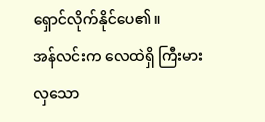ရှောင်လိုက်နိုင်ပေ၏။
အန်လင်းက လေထဲရှိ ကြီးမားလှသော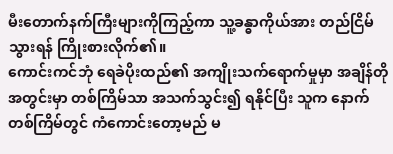မီးတောက်နက်ကြီးများကိုကြည့်ကာ သူ့ခန္ဓာကိုယ်အား တည်ငြိမ်သွားရန် ကြိုးစားလိုက်၏။
ကောင်းကင်ဘုံ ရေခဲပိုးထည်၏ အကျိုးသက်ရောက်မှုမှာ အချိန်တိုအတွင်းမှာ တစ်ကြိမ်သာ အသက်သွင်း၍ ရနိုင်ပြီး သူက နောက်တစ်ကြိမ်တွင် ကံကောင်းတော့မည် မ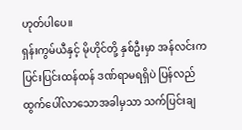ဟုတ်ပါပေ။
ရှန်းကွမ်ယီနှင့် မိုဟိုင်တို့ နှစ်ဦးမှာ အန်လင်းက ပြင်းပြင်းထန်ထန် ဒဏ်ရာမရရှိပဲ ပြန်လည်ထွက်ပေါ်လာသောအခါမှသာ သက်ပြင်းချ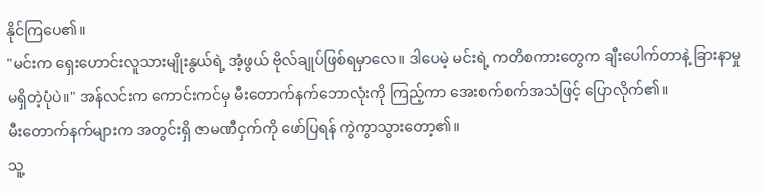နိုင်ကြပေ၏။
"မင်းက ရှေးဟောင်းလူသားမျိုးနွယ်ရဲ့ အံ့ဖွယ် ဗိုလ်ချုပ်ဖြစ်ရမှာလေ။ ဒါပေမဲ့ မင်းရဲ့ ကတိစကားတွေက ချီးပေါက်တာနဲ့ ခြားနာမှုမရှိတဲ့ပုံပဲ။" အန်လင်းက ကောင်းကင်မှ မီးတောက်နက်ဘောလုံးကို ကြည့်ကာ အေးစက်စက်အသံဖြင့် ပြောလိုက်၏။
မီးတောက်နက်များက အတွင်းရှိ ဇာမဏီငှက်ကို ဖော်ပြရန် ကွဲကွာသွားတော့၏။
သူ့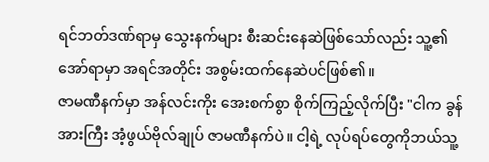ရင်ဘတ်ဒဏ်ရာမှ သွေးနက်များ စီးဆင်းနေဆဲဖြစ်သော်လည်း သူ့၏ အော်ရာမှာ အရင်အတိုင်း အစွမ်းထက်နေဆဲပင်ဖြစ်၏။
ဇာမဏီနက်မှာ အန်လင်းကိုး အေးစက်စွာ စိုက်ကြည့်လိုက်ပြီး "ငါက ခွန်အားကြီး အံ့ဖွယ်ဗိုလ်ချုပ် ဇာမဏီနက်ပဲ။ ငါ့ရဲ့ လုပ်ရပ်တွေကိုဘယ်သူ့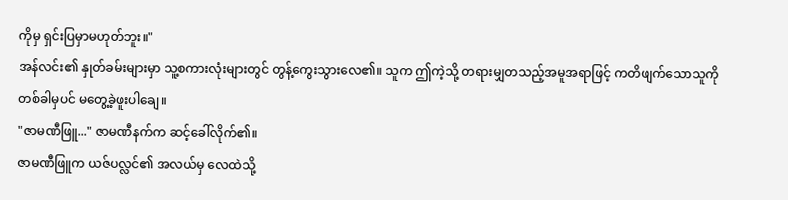ကိုမှ ရှင်းပြမှာမဟုတ်ဘူး။"
အန်လင်း၏ နှုတ်ခမ်းများမှာ သူ့စကားလုံးများတွင် တွန့်ကွေးသွားလေ၏။ သူက ဤကဲ့သို့ တရားမျှတသည့်အမူအရာဖြင့် ကတိဖျက်သောသူကို တစ်ခါမှပင် မတွေ့ခဲ့ဖူးပါချေ။
"ဇာမဏီဖြူ..." ဇာမဏီနက်က ဆင့်ခေါ်လိုက်၏။
ဇာမဏီဖြူက ယဇ်ပလ္လင်၏ အလယ်မှ လေထဲသို့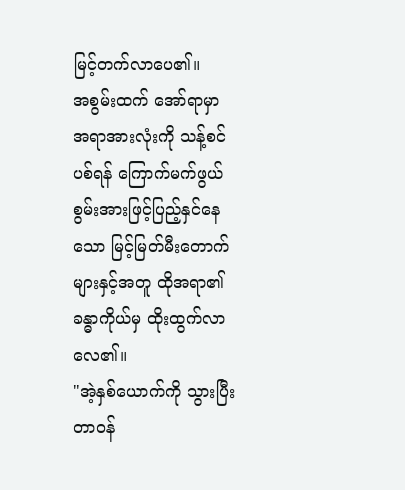မြင့်တက်လာပေ၏။
အစွမ်းထက် အော်ရာမှာ အရာအားလုံးကို သန့်စင်ပစ်ရန် ကြောက်မက်ဖွယ် စွမ်းအားဖြင့်ပြည့်နှင်နေသော မြင့်မြတ်မီးတောက်များနှင့်အတူ ထိုအရာ၏ ခန္ဓာကိုယ်မှ ထိုးထွက်လာလေ၏။
"အဲ့နှစ်ယောက်ကို သွားပြီး တာဝန်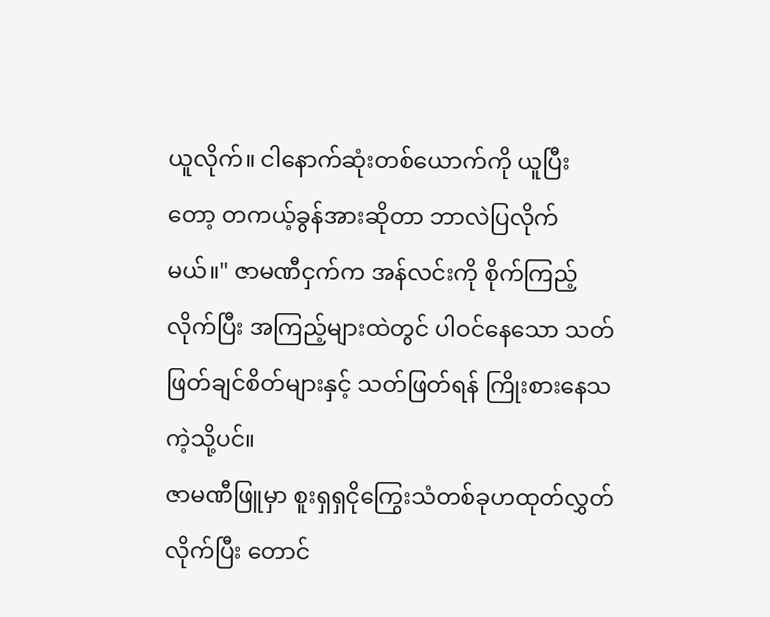ယူလိုက်။ ငါနောက်ဆုံးတစ်ယောက်ကို ယူပြီးတော့ တကယ့်ခွန်အားဆိုတာ ဘာလဲပြလိုက်မယ်။" ဇာမဏီငှက်က အန်လင်းကို စိုက်ကြည့်လိုက်ပြီး အကြည့်များထဲတွင် ပါဝင်နေသော သတ်ဖြတ်ချင်စိတ်များနှင့် သတ်ဖြတ်ရန် ကြိုးစားနေသကဲ့သို့ပင်။
ဇာမဏီဖြူမှာ စူးရှရှငိုကြွေးသံတစ်ခုဟထုတ်လွှတ်လိုက်ပြီး တောင်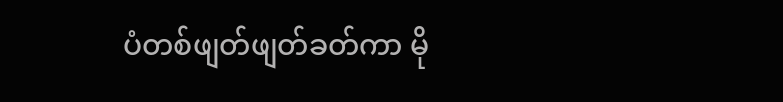ပံတစ်ဖျတ်ဖျတ်ခတ်ကာ မို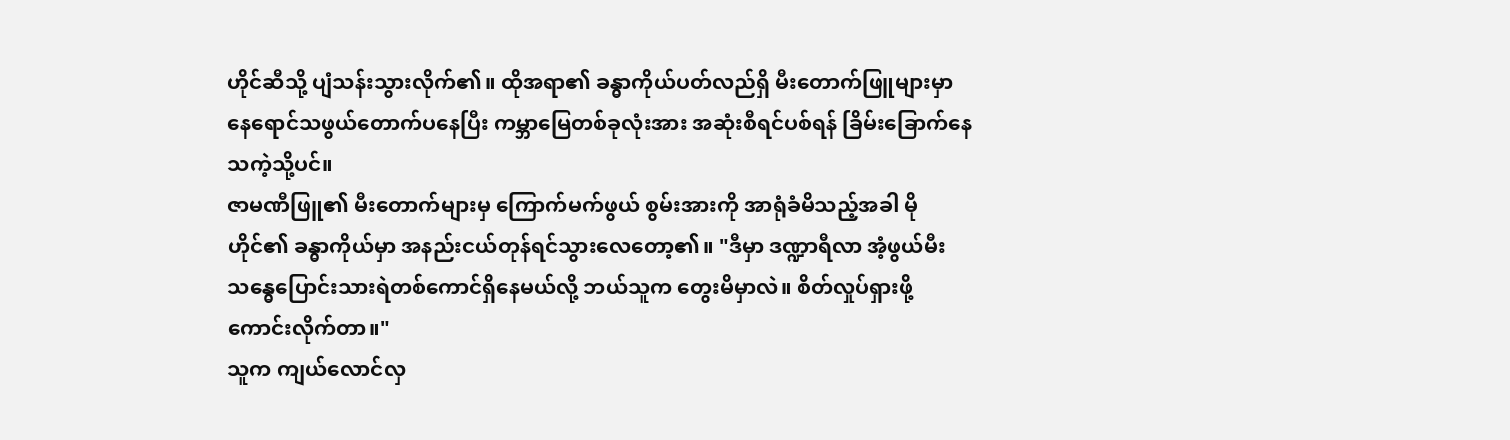ဟိုင်ဆီသို့ ပျံသန်းသွားလိုက်၏။ ထိုအရာ၏ ခန္ဓာကိုယ်ပတ်လည်ရှိ မီးတောက်ဖြူများမှာ နေရောင်သဖွယ်တောက်ပနေပြီး ကမ္ဘာမြေတစ်ခုလုံးအား အဆုံးစီရင်ပစ်ရန် ခြိမ်းခြောက်နေသကဲ့သို့ပင်။
ဇာမဏီဖြူ၏ မီးတောက်များမှ ကြောက်မက်ဖွယ် စွမ်းအားကို အာရုံခံမိသည့်အခါ မိုဟိုင်၏ ခန္ဓာကိုယ်မှာ အနည်းငယ်တုန်ရင်သွားလေတော့၏။ "ဒီမှာ ဒဏ္ဍာရီလာ အံ့ဖွယ်မီး သန္ဓေပြောင်းသားရဲတစ်ကောင်ရှိနေမယ်လို့ ဘယ်သူက တွေးမိမှာလဲ။ စိတ်လှုပ်ရှားဖို့ကောင်းလိုက်တာ။"
သူက ကျယ်လောင်လှ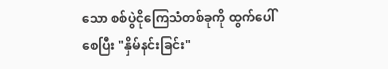သော စစ်ပွဲငိုကြေသံတစ်ခုကို ထွက်ပေါ်စေပြီး "နှိမ်နင်းခြင်း"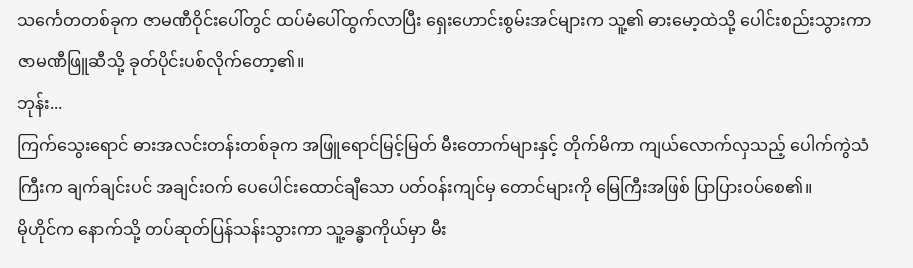သင်္ကေတတစ်ခုက ဇာမဏီဝိုင်းပေါ်တွင် ထပ်မံပေါ်ထွက်လာပြီး ရှေးဟောင်းစွမ်းအင်များက သူ့၏ ဓားမော့ထဲသို့ ပေါင်းစည်းသွားကာ ဇာမဏီဖြူဆီသို့ ခုတ်ပိုင်းပစ်လိုက်တော့၏။
ဘုန်း...
ကြက်သွေးရောင် ဓားအလင်းတန်းတစ်ခုက အဖြူရောင်မြင့်မြတ် မီးတောက်များနှင့် တိုက်မိကာ ကျယ်လောက်လှသည့် ပေါက်ကွဲသံကြီးက ချက်ချင်းပင် အချင်းဝက် ပေပေါင်းထောင်ချီသော ပတ်ဝန်းကျင်မှ တောင်များကို မြေကြီးအဖြစ် ပြာပြားဝပ်စေ၏။
မိုဟိုင်က နောက်သို့ တပ်ဆုတ်ပြန်သန်းသွားကာ သူ့ခန္ဓာကိုယ်မှာ မီး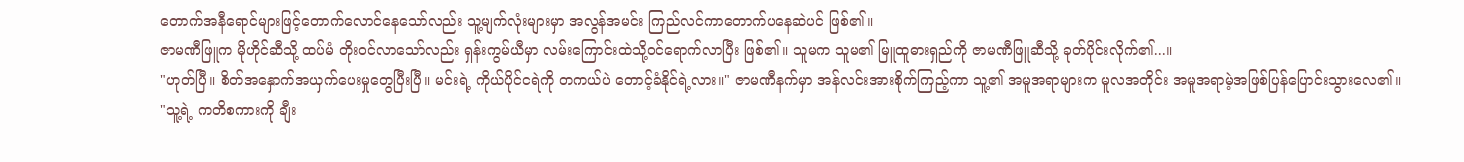တောက်အနီရောင်များဖြင့်တောက်လောင်နေသော်လည်း သူ့မျက်လုံးများမှာ အလွန်အမင်း ကြည်လင်ကာတောက်ပနေဆဲပင် ဖြစ်၏။
ဇာမဏီဖြူက မိုဟိုင်ဆီသို့ ထပ်မံ တိုးဝင်လာသော်လည်း ရှန်းကွမ်ယီမှာ လမ်းကြောင်းထဲသို့ဝင်ရောက်လာပြီး ဖြစ်၏။ သူမက သူမ၏ မြူထူဓားရှည်ကို ဇာမဏီဖြူဆီသို့ ခုတ်ပိုင်းလိုက်၏...။
"ဟုတ်ပြီ။ စိတ်အနှောက်အယှက်ပေးမှုတွေပြီးပြီ။ မင်းရဲ့ ကိုယ်ပိုင်ငရဲကို တကယ်ပဲ တောင့်ခံနိုင်ရဲ့လား။" ဇာမဏီနက်မှာ အန်လင်းအားစိုက်ကြည့်ကာ သူ့၏ အမူအရာများက မူလအတိုင်း အမူအရာမဲ့အဖြစ်ပြန်ပြောင်းသွားလေ၏။
"သူ့ရဲ့ ကတိစကားကို ချီး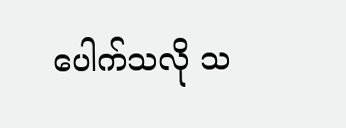ပေါက်သလို သ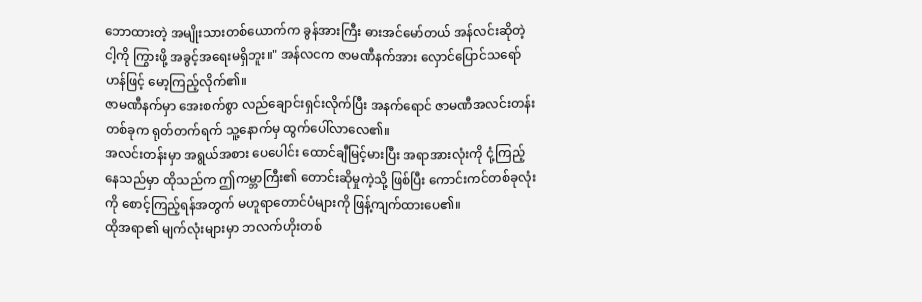ဘောထားတဲ့ အမျိုးသားတစ်ယောက်က ခွန်အားကြီး ဓားအင်မော်တယ် အန်လင်းဆိုတဲ့ ငါ့ကို ကြွားဖို့ အခွင့်အရေးမရှိဘူး။" အန်လငက ဇာမဏီနက်အား လှောင်ပြောင်သရော်ဟန်ဖြင့် မော့ကြည့်လိုက်၏။
ဇာမဏီနက်မှာ အေးစက်စွာ လည်ချောင်းရှင်းလိုက်ပြီး အနက်ရောင် ဇာမဏီအလင်းတန်းတစ်ခုက ရုတ်တက်ရက် သူ့နောက်မှ ထွက်ပေါ်လာလေ၏။
အလင်းတန်းမှာ အရွယ်အစား ပေပေါင်း ထောင်ချီမြင့်မားပြီး အရာအားလုံးကို ငုံ့ကြည့်နေသည်မှာ ထိုသည်က ဤကမ္ဘာကြီး၏ တောင်းဆိုမှုကဲ့သို့ ဖြစ်ပြီး ကောင်းကင်တစ်ခုလုံးကို စောင့်ကြည့်ရန်အတွက် မဟူရာတောင်ပံများကို ဖြန့်ကျက်ထားပေ၏။
ထိုအရာ၏ မျက်လုံးများမှာ ဘလက်ဟိုးတစ်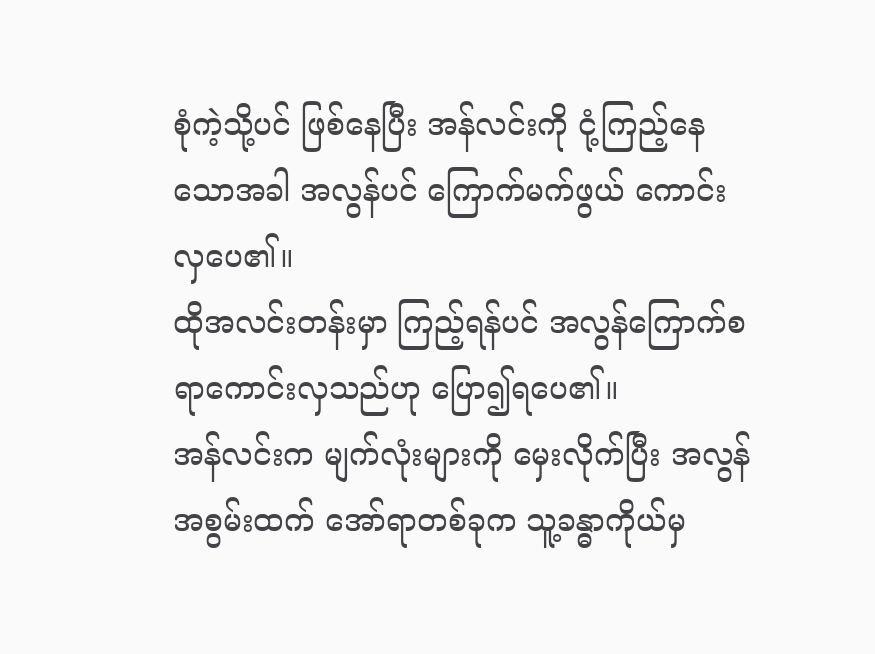စုံကဲ့သို့ပင် ဖြစ်နေပြီး အန်လင်းကို ငုံ့ကြည့်နေသောအခါ အလွန်ပင် ကြောက်မက်ဖွယ် ကောင်းလှပေ၏။
ထိုအလင်းတန်းမှာ ကြည့်ရန်ပင် အလွန်ကြောက်စရာကောင်းလှသည်ဟု ပြော၍ရပေ၏။
အန်လင်းက မျက်လုံးများကို မှေးလိုက်ပြီး အလွန်အစွမ်းထက် အော်ရာတစ်ခုက သူ့ခန္ဓာကိုယ်မှ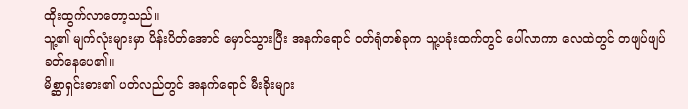ထိုးထွက်လာတော့သည်။
သူ့၏ မျက်လုံးများမှာ ပိန်းပိတ်အောင် မှောင်သွားပြီး အနက်ရောင် ဝတ်ရုံတစ်ခုက သူ့ပခုံးထက်တွင် ပေါ်လာကာ လေထဲတွင် တဖျပ်ဖျပ်ခတ်နေပေ၏။
မိစ္ဆာရှင်းဓား၏ ပတ်လည်တွင် အနက်ရောင် မီးခိုးများ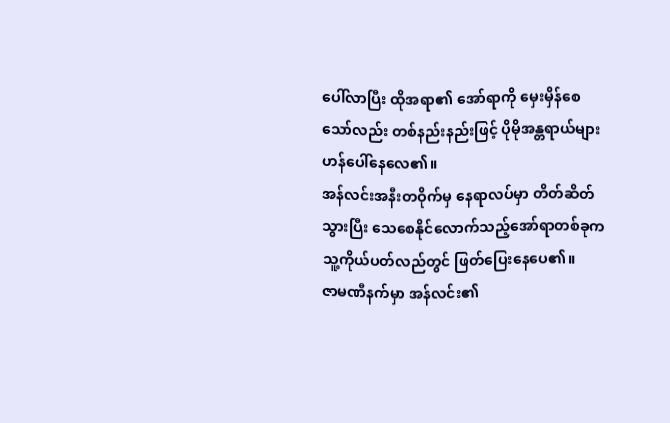ပေါ်လာပြီး ထိုအရာ၏ အော်ရာကို မှေးမှိန်စေသော်လည်း တစ်နည်းနည်းဖြင့် ပိုမိုအန္တရာယ်များဟန်ပေါ်နေလေ၏။
အန်လင်းအနီးတဝိုက်မှ နေရာလပ်မှာ တိတ်ဆိတ်သွားပြီး သေစေနိုင်လောက်သည့်အော်ရာတစ်ခုက သူ့ကိုယ်ပတ်လည်တွင် ဖြတ်ပြေးနေပေ၏။
ဇာမဏီနက်မှာ အန်လင်း၏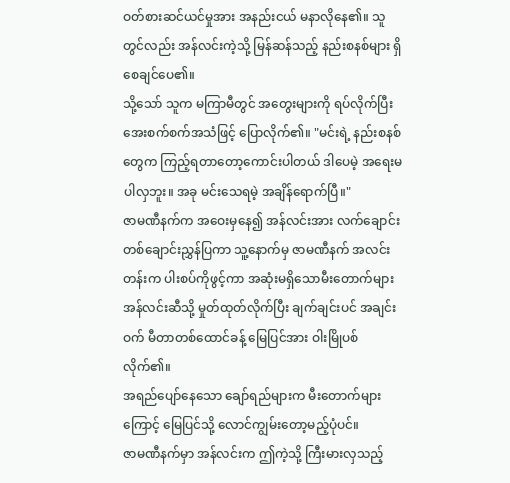ဝတ်စားဆင်ယင်မှုအား အနည်းငယ် မနာလိုနေ၏။ သူတွင်လည်း အန်လင်းကဲ့သို့ မြန်ဆန်သည့် နည်းစနစ်များ ရှိစေချင်ပေ၏။
သို့သော် သူက မကြာမီတွင် အတွေးများကို ရပ်လိုက်ပြီး အေးစက်စက်အသံဖြင့် ပြောလိုက်၏။ "မင်းရဲ့ နည်းစနစ်တွေက ကြည့်ရတာတော့ကောင်းပါတယ် ဒါပေမဲ့ အရေးမပါလှဘူး။ အခု မင်းသေရမဲ့ အချိန်ရောက်ပြီ။"
ဇာမဏီနက်က အဝေးမှနေ၍ အန်လင်းအား လက်ချောင်းတစ်ချောင်းညွှန်ပြကာ သူ့နောက်မှ ဇာမဏီနက် အလင်းတန်းက ပါးစပ်ကိုဖွင့်ကာ အဆုံးမရှိသောမီးတောက်များ အန်လင်းဆီသို့ မှုတ်ထုတ်လိုက်ပြီး ချက်ချင်းပင် အချင်းဝက် မီတာတစ်ထောင်ခန့် မြေပြင်အား ဝါးမြိုပစ်လိုက်၏။
အရည်ပျော်နေသော ချော်ရည်များက မီးတောက်များကြောင့် မြေပြင်သို့ လောင်ကျွမ်းတော့မည့်ပုံပင်။
ဇာမဏီနက်မှာ အန်လင်းက ဤကဲ့သို့ ကြီးမားလှသည့်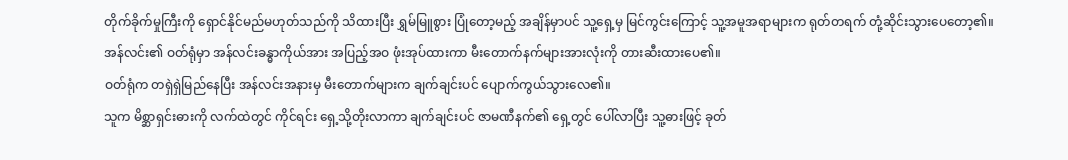တိုက်ခိုက်မှုကြီးကို ရှောင်နိုင်မည်မဟုတ်သည်ကို သိထားပြီး ရွှမ်မြူစွား ပြုံတော့မည့် အချိန်မှာပင် သူ့ရှေ့မှ မြင်ကွင်းကြောင့် သူ့အမူအရာများက ရုတ်တရက် တုံ့ဆိုင်းသွားပေတော့၏။
အန်လင်း၏ ဝတ်ရုံမှာ အန်လင်းခန္ဓာကိုယ်အား အပြည့်အဝ ဖုံးအုပ်ထားကာ မီးတောက်နက်များအားလုံးကို တားဆီးထားပေ၏။
ဝတ်ရုံက တရှဲရှဲမြည်နေပြီး အန်လင်းအနားမှ မီးတောက်များက ချက်ချင်းပင် ပျောက်ကွယ်သွားလေ၏။
သူက မိစ္ဆာရှင်းဓားကို လက်ထဲတွင် ကိုင်ရင်း ရှေ့သို့တိုးလာကာ ချက်ချင်းပင် ဇာမဏီနက်၏ ရှေ့တွင် ပေါ်လာပြီး သူ့ဓားဖြင့် ခုတ်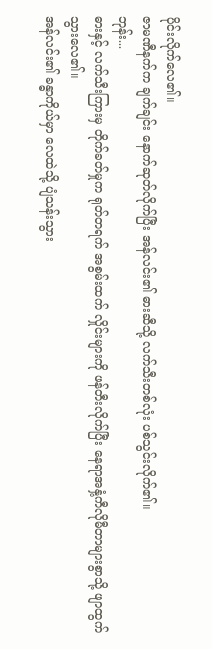ပိုင်းလိုက်လေ၏။
ဇာမဏီနက်က ချက်ချင်း နောက်ဆုတ်လိုက်ပြီး အန်လင်း၏ ဓားဆီသို့ လက်သီးတစ်လုံး ပစ်သွင်းလိုက်၏။
ဘုန်း...
ဓားနှင့် လက်သီးကြားမှ တိုက်ခတ်မှုက ရုတ်တရက် အစွမ်းထက် လှိုင်းများကို ဖန်တီးလိုက်ပြီး နေရာအနှံ့ကီလိုမီတာများစွာသို့ ဖျာထွက်သွားလေ၏။
အန်လင်း၏ ခန္ဓာကိုယ်မှာ လေထဲသို့ ပျံသန်းသွား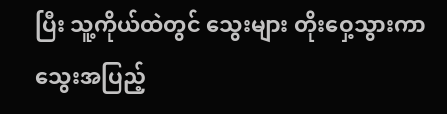ပြီး သူ့ကိုယ်ထဲတွင် သွေးများ တိုးဝှေ့သွားကာ သွေးအပြည့်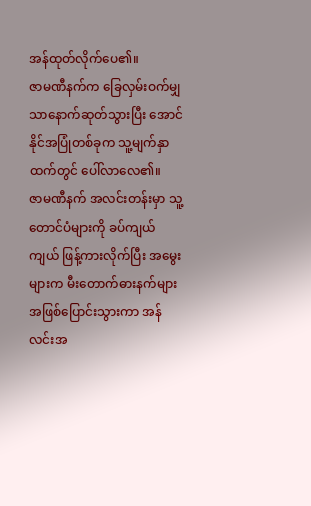အန်ထုတ်လိုက်ပေ၏။
ဇာမဏီနက်က ခြေလှမ်းဝက်မျှသာနောက်ဆုတ်သွားပြီး အောင်နိုင်အပြုံတစ်ခုက သူ့မျက်နှာထက်တွင် ပေါ်လာလေ၏။
ဇာမဏီနက် အလင်းတန်းမှာ သူ့တောင်ပံများကို ခပ်ကျယ်ကျယ် ဖြန့်ကားလိုက်ပြီး အမွေးများက မီးတောက်ဓားနက်များအဖြစ်ပြောင်းသွားကာ အန်လင်းအ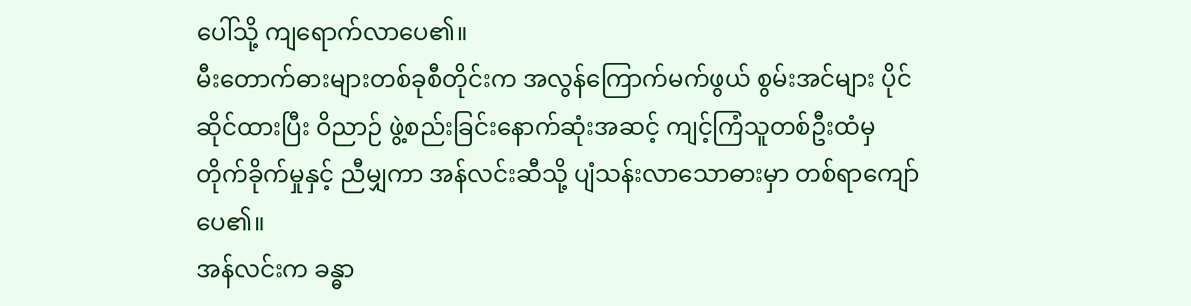ပေါ်သို့ ကျရောက်လာပေ၏။
မီးတောက်ဓားများတစ်ခုစီတိုင်းက အလွန်ကြောက်မက်ဖွယ် စွမ်းအင်များ ပိုင်ဆိုင်ထားပြီး ဝိညာဉ် ဖွဲ့စည်းခြင်းနောက်ဆုံးအဆင့် ကျင့်ကြံသူတစ်ဦးထံမှ တိုက်ခိုက်မှုနှင့် ညီမျှကာ အန်လင်းဆီသို့ ပျံသန်းလာသောဓားမှာ တစ်ရာကျော်ပေ၏။
အန်လင်းက ခန္ဓာ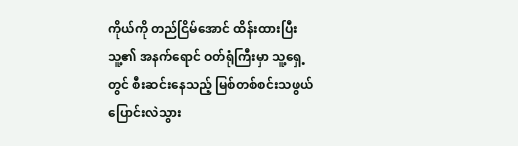ကိုယ်ကို တည်ငြိမ်အောင် ထိန်းထားပြီး သူ့၏ အနက်ရောင် ဝတ်ရုံကြီးမှာ သူ့ရှေ့တွင် စီးဆင်းနေသည့် မြစ်တစ်စင်းသဖွယ် ပြောင်းလဲသွား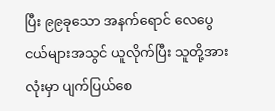ပြီး ၉၉ခုသော အနက်ရောင် လေပွေငယ်များအသွင် ယူလိုက်ပြီး သူတို့အားလုံးမှာ ပျက်ပြယ်စေ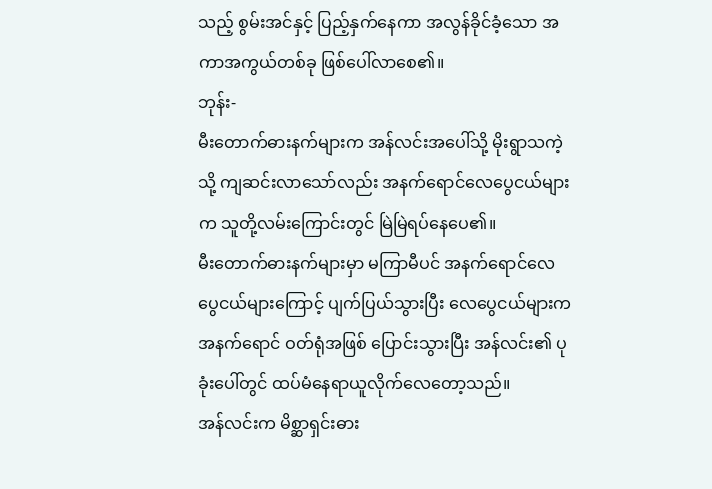သည့် စွမ်းအင်နှင့် ပြည့်နှက်နေကာ အလွန်ခိုင်ခံ့သော အကာအကွယ်တစ်ခု ဖြစ်ပေါ်လာစေ၏။
ဘုန်း-
မီးတောက်ဓားနက်များက အန်လင်းအပေါ်သို့ မိုးရွာသကဲ့သို့ ကျဆင်းလာသော်လည်း အနက်ရောင်လေပွေငယ်များက သူတို့လမ်းကြောင်းတွင် မြဲမြဲရပ်နေပေ၏။
မီးတောက်ဓားနက်များမှာ မကြာမီပင် အနက်ရောင်လေပွေငယ်များကြောင့် ပျက်ပြယ်သွားပြီး လေပွေငယ်များက အနက်ရောင် ဝတ်ရုံအဖြစ် ပြောင်းသွားပြီး အန်လင်း၏ ပုခုံးပေါ်တွင် ထပ်မံနေရာယူလိုက်လေတော့သည်။
အန်လင်းက မိစ္ဆာရှင်းဓား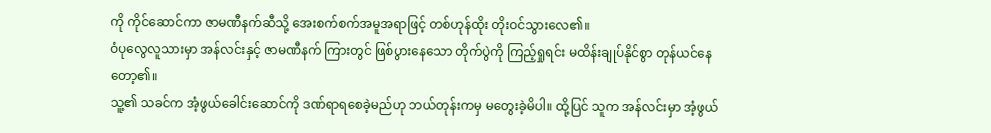ကို ကိုင်ဆောင်ကာ ဇာမဏီနက်ဆီသို့ အေးစက်စက်အမူအရာဖြင့် တစ်ဟုန်ထိုး တိုးဝင်သွားလေ၏။
ဝံပုလွေလူသားမှာ အန်လင်းနှင့် ဇာမဏီနက် ကြားတွင် ဖြစ်ပွားနေသော တိုက်ပွဲကို ကြည့်ရှုရင်း မထိန်းချုပ်နိုင်စွာ တုန်ယင်နေတော့၏။
သူ့၏ သခင်က အံ့ဖွယ်ခေါင်းဆောင်ကို ဒဏ်ရာရစေခဲ့မည်ဟု ဘယ်တုန်းကမှ မတွေးခဲ့မိပါ။ ထို့ပြင် သူက အန်လင်းမှာ အံ့ဖွယ်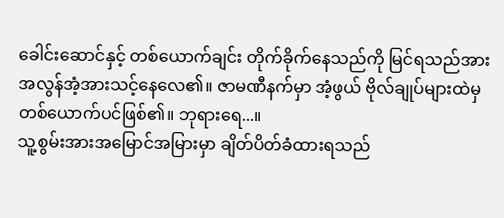ခေါင်းဆောင်နှင့် တစ်ယောက်ချင်း တိုက်ခိုက်နေသည်ကို မြင်ရသည်အား အလွန်အံ့အားသင့်နေလေ၏။ ဇာမဏီနက်မှာ အံ့ဖွယ် ဗိုလ်ချုပ်များထဲမှ တစ်ယောက်ပင်ဖြစ်၏။ ဘုရားရေ...။
သူ့စွမ်းအားအမြောင်အမြားမှာ ချိတ်ပိတ်ခံထားရသည်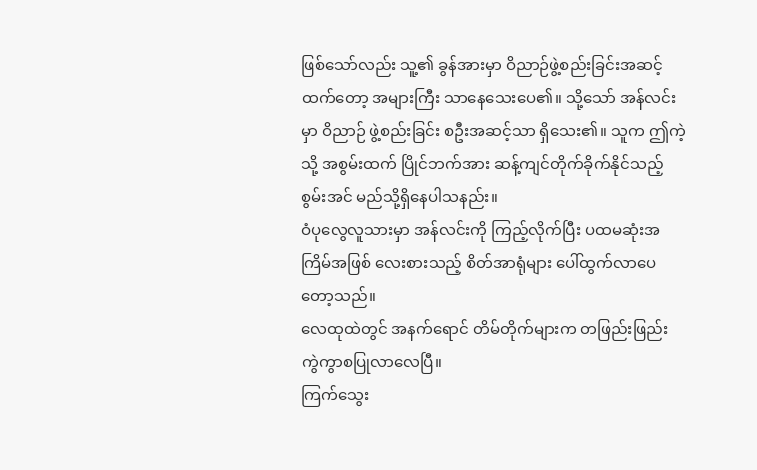ဖြစ်သော်လည်း သူ့၏ ခွန်အားမှာ ဝိညာဉ်ဖွဲ့စည်းခြင်းအဆင့်ထက်တော့ အများကြီး သာနေသေးပေ၏။ သို့သော် အန်လင်းမှာ ဝိညာဉ် ဖွဲ့စည်းခြင်း စဦးအဆင့်သာ ရှိသေး၏။ သူက ဤကဲ့သို့ အစွမ်းထက် ပြိုင်ဘက်အား ဆန့်ကျင်တိုက်ခိုက်နိုင်သည့် စွမ်းအင် မည်သို့ရှိနေပါသနည်း။
ဝံပုလွေလူသားမှာ အန်လင်းကို ကြည့်လိုက်ပြီး ပထမဆုံးအကြိမ်အဖြစ် လေးစားသည့် စိတ်အာရုံများ ပေါ်ထွက်လာပေတော့သည်။
လေထုထဲတွင် အနက်ရောင် တိမ်တိုက်များက တဖြည်းဖြည်း ကွဲကွာစပြုလာလေပြီ။
ကြက်သွေး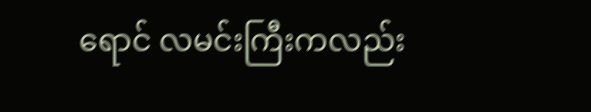ရောင် လမင်းကြီးကလည်း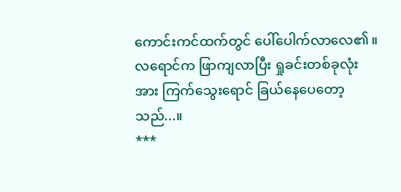ကောင်းကင်ထက်တွင် ပေါ်ပေါက်လာလေ၏။
လရောင်က ဖြာကျလာပြီး ရှုခင်းတစ်ခုလုံးအား ကြက်သွေးရောင် ခြယ်နေပေတော့သည်...။
***